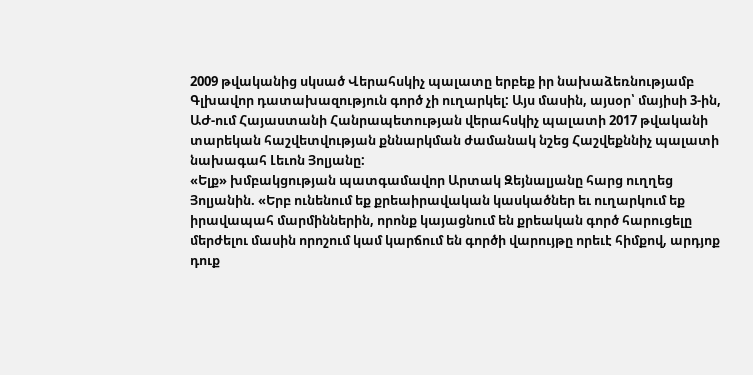2009 թվականից սկսած Վերահսկիչ պալատը երբեք իր նախաձեռնությամբ Գլխավոր դատախազություն գործ չի ուղարկել: Այս մասին, այսօր՝ մայիսի 3-ին, ԱԺ-ում Հայաստանի Հանրապետության վերահսկիչ պալատի 2017 թվականի տարեկան հաշվետվության քննարկման ժամանակ նշեց Հաշվեքննիչ պալատի նախագահ Լեւոն Յոլյանը:
«Ելք» խմբակցության պատգամավոր Արտակ Զեյնալյանը հարց ուղղեց Յոլյանին. «Երբ ունենում եք քրեաիրավական կասկածներ եւ ուղարկում եք իրավապահ մարմիններին, որոնք կայացնում են քրեական գործ հարուցելը մերժելու մասին որոշում կամ կարճում են գործի վարույթը որեւէ հիմքով, արդյոք դուք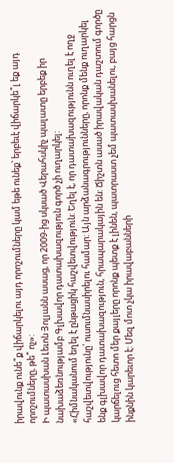իրավունք ունե՞ք վիճարկելու այդ որոշումները կամ եթե ունեք՝ երբեւէ վիճարկե՞լ եք այդ որոշումները, թե՞ ոչ»:
Ի պատասխան Լեւոն Յոլյանն ասաց, որ 2009-ից սկսած Վերահսկիչ պալատը երբեք իր նախաձեռնությամբ Գլխավոր դատախազություն գործ չի ուղարկել:
«Հիմնականում եղել է ընթացիկ հաշվետվություն: Եղել է, որ դատախազությունն ուղել է ողջ հաշվետվությունը՝ ուսումնասիրելու համար: Այն արձանագրությունները, որոնք մենք ուղարկել ենք գլխավոր դատախազություն, հրապարակային են: Ճիշտն ասած իրավական դաշտում գործը կարճելուց հետո մեր քայլերը որոնք պետք է լինեն, պատրաստ չեմ պատասխանելու, բայց հարցն ինքնին կարեւոր է: Մեզ մոտ չկա իրավաբանների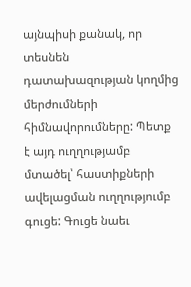այնպիսի քանակ, որ տեսնեն դատախազության կողմից մերժումների հիմնավորումները: Պետք է այդ ուղղությամբ մտածել՝ հաստիքների ավելացման ուղղությումբ գուցե: Գուցե նաեւ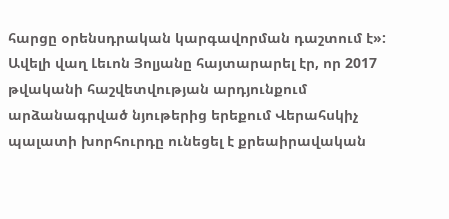հարցը օրենսդրական կարգավորման դաշտում է»:
Ավելի վաղ Լեւոն Յոլյանը հայտարարել էր, որ 2017 թվականի հաշվետվության արդյունքում արձանագրված նյութերից երեքում Վերահսկիչ պալատի խորհուրդը ունեցել է քրեաիրավական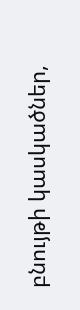բնույթի կասկածներ,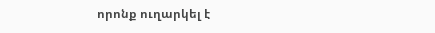որոնք ուղարկել է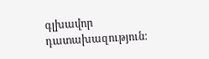գլխավոր դատախազություն: